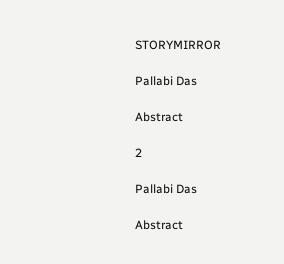STORYMIRROR

Pallabi Das

Abstract

2

Pallabi Das

Abstract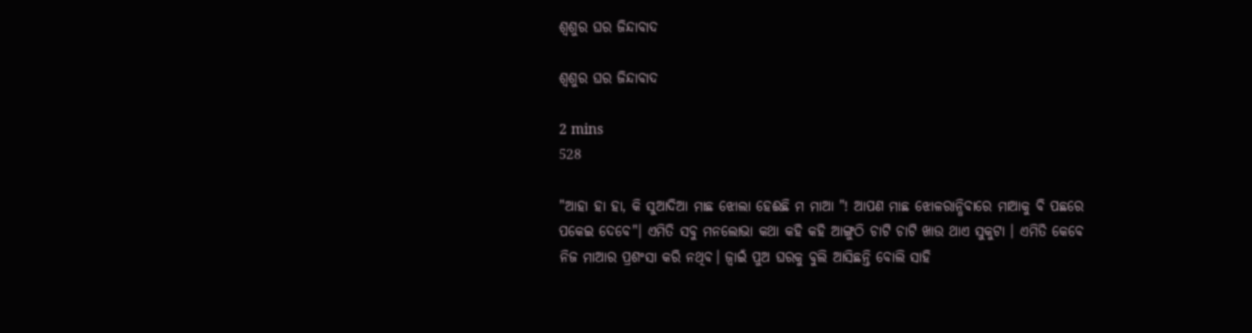ଶ୍ୱଶୁର ଘର ଜିନ୍ଦାବାଦ

ଶ୍ୱଶୁର ଘର ଜିନ୍ଦାବାଦ

2 mins
528

"ଆହା ହା ହା, କି ସୁଆଦିଆ ମାଛ ଝୋଲା ହେଈଛି ମ ମାଆ "! ଆପଣ ମାଛ ଝୋଳରାନ୍ଧିବାରେ ମାଆକୁ ବି ପଛରେ ପକେଇ ଦେବେ"। ଏମିତି ସବୁ ମନଲୋଭା କଥା କହି କହି ଆଙ୍ଗୁଠି ଚାଟି ଚାଟି ଖାଉ ଥାଏ ସୁକୁଟା । ଏମିତି କେବେ ନିଜ ମାଆର ପ୍ରଶଂସା କରି ନଥିବ। ଜ୍ବାଇଁ ପୁଅ ଘରକୁ ବୁଲି ଆସିଛନ୍ତି ବୋଲି ସାହି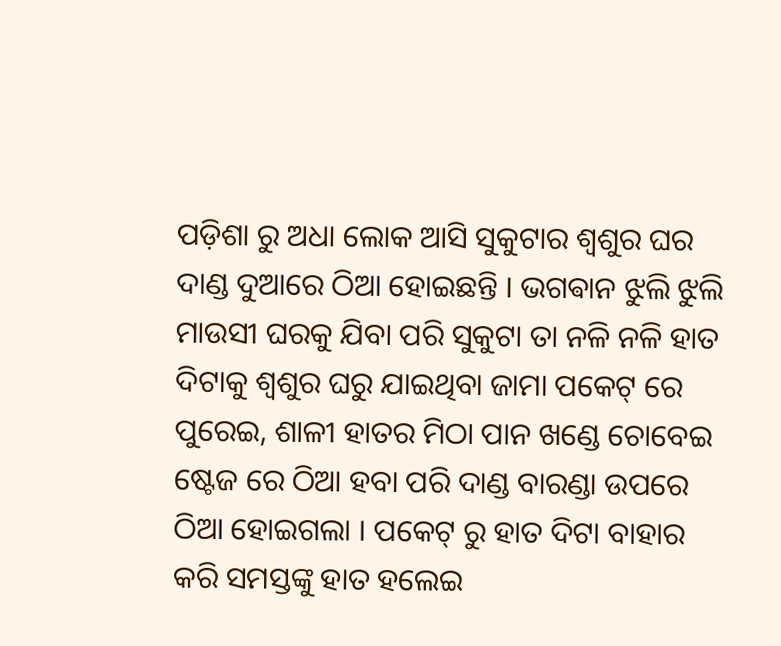ପଡ଼ିଶା ରୁ ଅଧା ଲୋକ ଆସି ସୁକୁଟାର ଶ୍ଵଶୁର ଘର ଦାଣ୍ଡ ଦୁଆରେ ଠିଆ ହୋଇଛନ୍ତି । ଭଗଵାନ ଝୁଲି ଝୁଲି ମାଉସୀ ଘରକୁ ଯିବା ପରି ସୁକୁଟା ତା ନଳି ନଳି ହାତ ଦିଟାକୁ ଶ୍ଵଶୁର ଘରୁ ଯାଇଥିବା ଜାମା ପକେଟ୍ ରେ ପୁରେଇ, ଶାଳୀ ହାତର ମିଠା ପାନ ଖଣ୍ଡେ ଚୋବେଇ ଷ୍ଟେଜ ରେ ଠିଆ ହବା ପରି ଦାଣ୍ଡ ବାରଣ୍ଡା ଉପରେ ଠିଆ ହୋଇଗଲା । ପକେଟ୍ ରୁ ହାତ ଦିଟା ବାହାର କରି ସମସ୍ତଙ୍କୁ ହାତ ହଲେଇ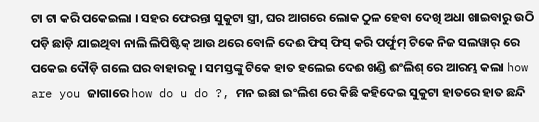ଟା ଟା କରି ପକେଇଲା । ସହର ଫେରନ୍ତା ସୁକୁଟା ସ୍ତ୍ରୀ, ଘର ଆଗରେ ଲୋକ ଠୁଳ ହେବା ଦେଖି ଅଧା ଖାଇବାରୁ ଉଠି ପଡ଼ି ଛାଡ଼ି ଯାଇଥିବା ନାଲି ଲିପିଷ୍ଟିକ୍ ଆଉ ଥରେ ବୋଳି ଦେଈ ଫିସ୍ ଫିସ୍ କରି ପର୍ଫୁମ୍ ଟିକେ ନିଜ ସଲୱାର୍ ରେ ପକେଇ ଦୌଡ଼ି ଗଲେ ଘର ବାହାରକୁ । ସମସ୍ତଙ୍କୁ ଟିକେ ହାତ ହଲେଇ ଦେଈ ଖଣ୍ଡି ଈଂଲିଶ୍ ରେ ଆରମ୍ଭ କଲା how are you ଜାଗାରେ how do u do ?, ମନ ଇଛା ଇଂଲିଶ ରେ କିଛି କହିଦେଇ ସୁକୁଟା ହାତରେ ହାତ ଛନ୍ଦି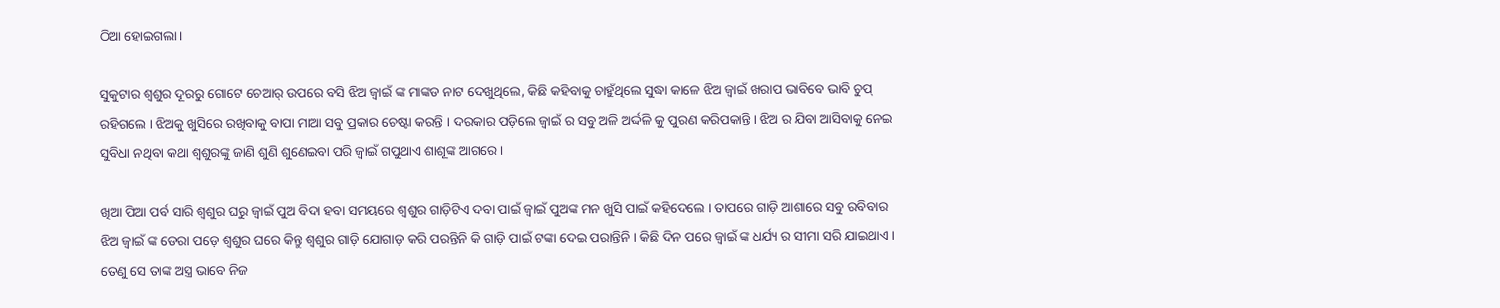ଠିଆ ହୋଇଗଲା।

ସୁକୁଟାର ଶ୍ଵଶୁର ଦୂରରୁ ଗୋଟେ ଚେଆର୍ ଉପରେ ବସି ଝିଅ ଜ୍ବାଇଁ ଙ୍କ ମାଙ୍କଡ ନାଟ ଦେଖୁଥିଲେ, କିଛି କହିବାକୁ ଚାହୁଁଥିଲେ ସୁଦ୍ଧା କାଳେ ଝିଅ ଜ୍ବାଇଁ ଖରାପ ଭାବିବେ ଭାବି ଚୁପ୍ ରହିଗଲେ । ଝିଅକୁ ଖୁସିରେ ରଖିବାକୁ ବାପା ମାଆ ସବୁ ପ୍ରକାର ଚେଷ୍ଟା କରନ୍ତି । ଦରକାର ପଡ଼ିଲେ ଜ୍ବାଇଁ ର ସବୁ ଅଳି ଅର୍ଦ୍ଦଳି କୁ ପୁରଣ କରିପକାନ୍ତି। ଝିଅ ର ଯିବା ଆସିବାକୁ ନେଇ ସୁବିଧା ନଥିବା କଥା ଶ୍ଵଶୁରଙ୍କୁ ଜାଣି ଶୁଣି ଶୁଣେଇବା ପରି ଜ୍ବାଇଁ ଗପୁଥାଏ ଶାଶୂଙ୍କ ଆଗରେ ।

ଖିଆ ପିଆ ପର୍ବ ସାରି ଶ୍ଵଶୁର ଘରୁ ଜ୍ବାଇଁ ପୁଅ ବିଦା ହବା ସମୟରେ ଶ୍ଵଶୁର ଗାଡ଼ିଟିଏ ଦବା ପାଇଁ ଜ୍ବାଇଁ ପୁଅଙ୍କ ମନ ଖୁସି ପାଇଁ କହିଦେଲେ । ତାପରେ ଗାଡ଼ି ଆଶାରେ ସବୁ ରବିବାର ଝିଅ ଜ୍ବାଇଁ ଙ୍କ ଡେରା ପଡ଼େ ଶ୍ଵଶୁର ଘରେ କିନ୍ତୁ ଶ୍ଵଶୁର ଗାଡ଼ି ଯୋଗାଡ଼ କରି ପରନ୍ତିନି କି ଗାଡ଼ି ପାଇଁ ଟଙ୍କା ଦେଇ ପରାନ୍ତିନି । କିଛି ଦିନ ପରେ ଜ୍ବାଇଁ ଙ୍କ ଧର୍ଯ୍ୟ ର ସୀମା ସରି ଯାଇଥାଏ । ତେଣୁ ସେ ତାଙ୍କ ଅସ୍ତ୍ର ଭାବେ ନିଜ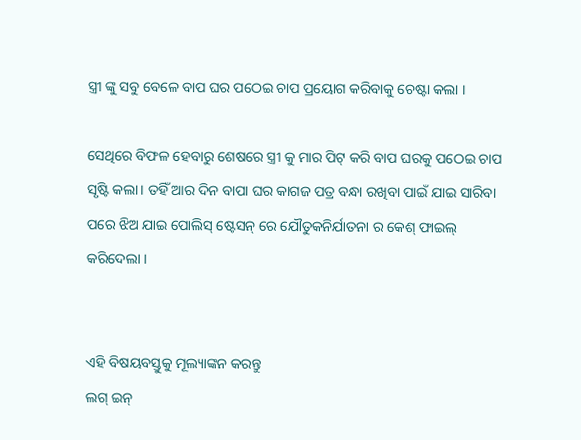ସ୍ତ୍ରୀ ଙ୍କୁ ସବୁ ବେଳେ ବାପ ଘର ପଠେଇ ଚାପ ପ୍ରୟୋଗ କରିବାକୁ ଚେଷ୍ଟା କଲା ।

ସେଥିରେ ବିଫଳ ହେବାରୁ ଶେଷରେ ସ୍ତ୍ରୀ କୁ ମାର ପିଟ୍ କରି ବାପ ଘରକୁ ପଠେଇ ଚାପ ସୃଷ୍ଟି କଲା। ତହିଁ ଆର ଦିନ ବାପା ଘର କାଗଜ ପତ୍ର ବନ୍ଧା ରଖିବା ପାଇଁ ଯାଇ ସାରିବା ପରେ ଝିଅ ଯାଇ ପୋଲିସ୍ ଷ୍ଟେସନ୍ ରେ ଯୌତୁକନିର୍ଯାତନା ର କେଶ୍ ଫାଇଲ୍ କରିଦେଲା ।


ଏହି ବିଷୟବସ୍ତୁକୁ ମୂଲ୍ୟାଙ୍କନ କରନ୍ତୁ
ଲଗ୍ ଇନ୍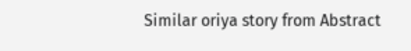Similar oriya story from Abstract